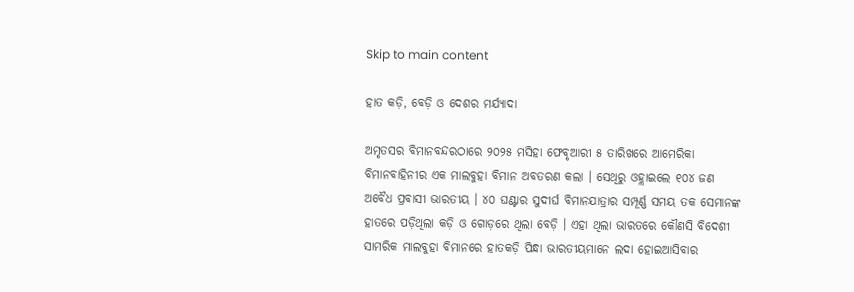Skip to main content

ହାତ କଡ଼ି, ବେଡ଼ି ଓ ଦେଶର ମର୍ଯ୍ୟାଦା

ଅମୃତସର ବିମାନବନ୍ଦରଠାରେ ୨୦୨୫ ମସିହା ଫେବୃଆରୀ ୫ ତାରିଖରେ ଆମେରିକା ବିମାନବାହିନୀର ଏକ ମାଲବୁହା ବିମାନ ଅବତରଣ କଲା । ସେଥିରୁ ଓହ୍ଲାଇଲେ ୧୦୪ ଜଣ ଅବୈଧ ପ୍ରବାସୀ ଭାରତୀୟ । ୪୦ ଘଣ୍ଟାର ସୁଦୀର୍ଘ ବିମାନଯାତ୍ରାର ସମ୍ପୂର୍ଣ୍ଣ ସମୟ ତକ ସେମାନଙ୍କ ହାତରେ ପଡ଼ିଥିଲା କଡ଼ି ଓ ଗୋଡ଼ରେ ଥିଲା ବେଡ଼ି । ଏହା ଥିଲା ଭାରତରେ କୌଣସି ବିଦେଶୀ ସାମରିକ ମାଲବୁହା ବିମାନରେ ହାତକଡ଼ି ପିନ୍ଧା ଭାରତୀୟମାନେ ଲଦା ହୋଇଆସିବାର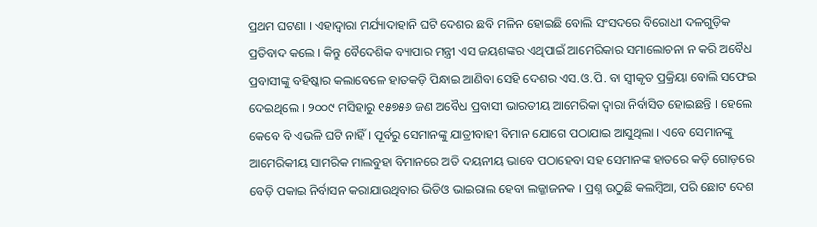ପ୍ରଥମ ଘଟଣା । ଏହାଦ୍ୱାରା ମର୍ଯ୍ୟାଦାହାନି ଘଟି ଦେଶର ଛବି ମଳିନ ହୋଇଛି ବୋଲି ସଂସଦରେ ବିରୋଧୀ ଦଳଗୁଡ଼ିକ ପ୍ରତିବାଦ କଲେ । କିନ୍ତୁ ବୈଦେଶିକ ବ୍ୟାପାର ମନ୍ତ୍ରୀ ଏସ ଜୟଶଙ୍କର ଏଥିପାଇଁ ଆମେରିକାର ସମାଲୋଚନା ନ କରି ଅବୈଧ ପ୍ରବାସୀଙ୍କୁ ବହିଷ୍କାର କଲାବେଳେ ହାତକଡ଼ି ପିନ୍ଧାଇ ଆଣିବା ସେହି ଦେଶର ଏସ.ଓ.ପି. ବା ସ୍ୱୀକୃତ ପ୍ରକ୍ରିୟା ବୋଲି ସଫେଇ ଦେଇଥିଲେ । ୨୦୦୯ ମସିହାରୁ ୧୫୭୫୬ ଜଣ ଅବୈଧ ପ୍ରବାସୀ ଭାରତୀୟ ଆମେରିକା ଦ୍ୱାରା ନିର୍ବାସିତ ହୋଇଛନ୍ତି । ହେଲେ କେବେ ବି ଏଭଳି ଘଟି ନାହିଁ । ପୂର୍ବରୁ ସେମାନଙ୍କୁ ଯାତ୍ରୀବାହୀ ବିମାନ ଯୋଗେ ପଠାଯାଇ ଆସୁଥିଲା । ଏବେ ସେମାନଙ୍କୁ ଆମେରିକୀୟ ସାମରିକ ମାଲବୁହା ବିମାନରେ ଅତି ଦୟନୀୟ ଭାବେ ପଠାହେବା ସହ ସେମାନଙ୍କ ହାତରେ କଡ଼ି ଗୋଡ଼ରେ ବେଡ଼ି ପକାଇ ନିର୍ବାସନ କରାଯାଉଥିବାର ଭିଡିଓ ଭାଇରାଲ ହେବା ଲଜ୍ଜାଜନକ । ପ୍ରଶ୍ନ ଉଠୁଛି କଲମ୍ୱିଆ, ପରି ଛୋଟ ଦେଶ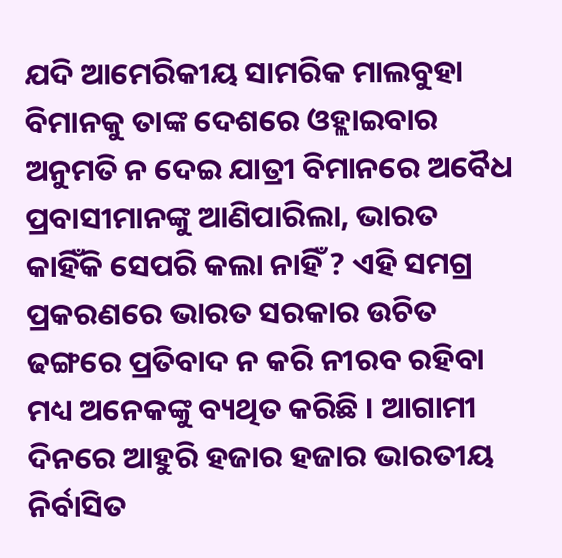ଯଦି ଆମେରିକୀୟ ସାମରିକ ମାଲବୁହା ବିମାନକୁ ତାଙ୍କ ଦେଶରେ ଓହ୍ଲାଇବାର ଅନୁମତି ନ ଦେଇ ଯାତ୍ରୀ ବିମାନରେ ଅବୈଧ ପ୍ରବାସୀମାନଙ୍କୁ ଆଣିପାରିଲା, ଭାରତ କାହିଁକି ସେପରି କଲା ନାହିଁ ? ଏହି ସମଗ୍ର ପ୍ରକରଣରେ ଭାରତ ସରକାର ଉଚିତ ଢଙ୍ଗରେ ପ୍ରତିବାଦ ନ କରି ନୀରବ ରହିବା ମଧ୍ୟ ଅନେକଙ୍କୁ ବ୍ୟଥିତ କରିଛି । ଆଗାମୀ ଦିନରେ ଆହୁରି ହଜାର ହଜାର ଭାରତୀୟ ନିର୍ବାସିତ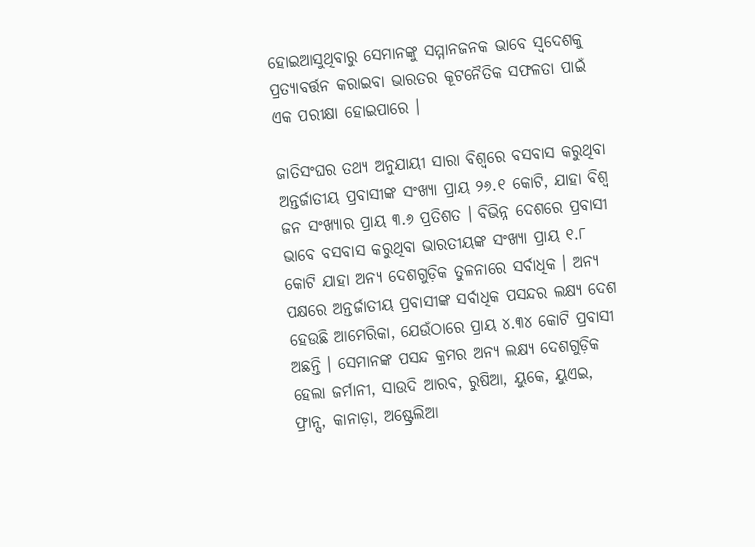ହୋଇଆସୁଥିବାରୁ ସେମାନଙ୍କୁ ସମ୍ମାନଜନକ ଭାବେ ସ୍ୱଦେଶକୁ ପ୍ରତ୍ୟାବର୍ତ୍ତନ କରାଇବା ଭାରତର କୂଟନୈତିକ ସଫଳତା ପାଇଁ ଏକ ପରୀକ୍ଷା ହୋଇପାରେ ।

ଜାତିସଂଘର ତଥ୍ୟ ଅନୁଯାୟୀ ସାରା ବିଶ୍ୱରେ ବସବାସ କରୁଥିବା ଅନ୍ତର୍ଜାତୀୟ ପ୍ରବାସୀଙ୍କ ସଂଖ୍ୟା ପ୍ରାୟ ୨୬.୧ କୋଟି, ଯାହା ବିଶ୍ୱ ଜନ ସଂଖ୍ୟାର ପ୍ରାୟ ୩.୬ ପ୍ରତିଶତ । ବିଭିନ୍ନ ଦେଶରେ ପ୍ରବାସୀ ଭାବେ ବସବାସ କରୁଥିବା ଭାରତୀୟଙ୍କ ସଂଖ୍ୟା ପ୍ରାୟ ୧.୮ କୋଟି ଯାହା ଅନ୍ୟ ଦେଶଗୁଡ଼ିକ ତୁଳନାରେ ସର୍ବାଧିକ । ଅନ୍ୟ ପକ୍ଷରେ ଅନ୍ତର୍ଜାତୀୟ ପ୍ରବାସୀଙ୍କ ସର୍ବାଧିକ ପସନ୍ଦର ଲକ୍ଷ୍ୟ ଦେଶ ହେଉଛି ଆମେରିକା, ଯେଉଁଠାରେ ପ୍ରାୟ ୪.୩୪ କୋଟି ପ୍ରବାସୀ ଅଛନ୍ତି । ସେମାନଙ୍କ ପସନ୍ଦ କ୍ରମର ଅନ୍ୟ ଲକ୍ଷ୍ୟ ଦେଶଗୁଡ଼ିକ ହେଲା ଜର୍ମାନୀ, ସାଉଦି ଆରବ, ରୁଷିଆ, ୟୁକେ, ୟୁଏଇ, ଫ୍ରାନ୍ସ, କାନାଡ଼ା, ଅଷ୍ଟ୍ରେଲିଆ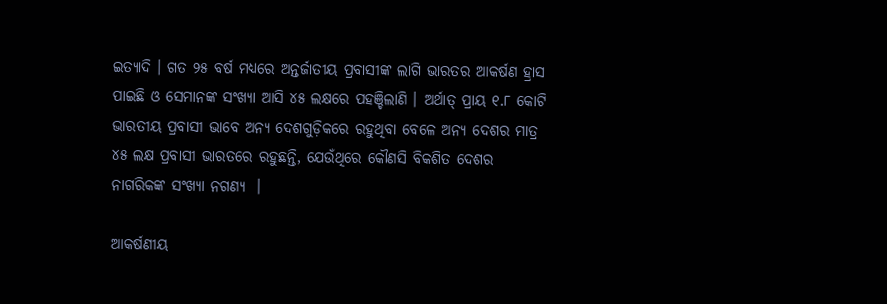ଇତ୍ୟାଦି । ଗତ ୨୫ ବର୍ଷ ମଧ୍ୟରେ ଅନ୍ତର୍ଜାତୀୟ ପ୍ରବାସୀଙ୍କ ଲାଗି ଭାରତର ଆକର୍ଷଣ ହ୍ରାସ ପାଇଛି ଓ ସେମାନଙ୍କ ସଂଖ୍ୟା ଆସି ୪୫ ଲକ୍ଷରେ ପହଞ୍ଚିଲାଣି । ଅର୍ଥାତ୍ ପ୍ରାୟ ୧.୮ କୋଟି ଭାରତୀୟ ପ୍ରବାସୀ ଭାବେ ଅନ୍ୟ ଦେଶଗୁଡ଼ିକରେ ରହୁଥିବା ବେଳେ ଅନ୍ୟ ଦେଶର ମାତ୍ର ୪୫ ଲକ୍ଷ ପ୍ରବାସୀ ଭାରତରେ ରହୁଛନ୍ତି, ଯେଉଁଥିରେ କୌଣସି ବିକଶିତ ଦେଶର ନାଗରିକଙ୍କ ସଂଖ୍ୟା ନଗଣ୍ୟ  ।

ଆକର୍ଷଣୀୟ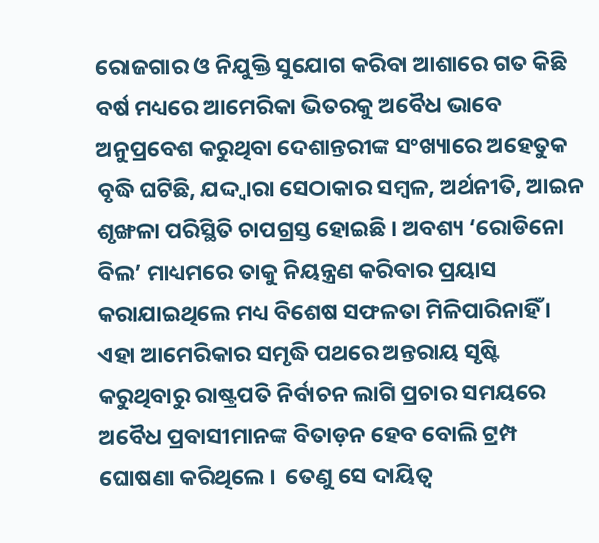ରୋଜଗାର ଓ ନିଯୁକ୍ତି ସୁଯୋଗ କରିବା ଆଶାରେ ଗତ କିଛି ବର୍ଷ ମଧ୍ୟରେ ଆମେରିକା ଭିତରକୁ ଅବୈଧ ଭାବେ ଅନୁପ୍ରବେଶ କରୁଥିବା ଦେଶାନ୍ତରୀଙ୍କ ସଂଖ୍ୟାରେ ଅହେତୁକ ବୃଦ୍ଧି ଘଟିଛି, ଯଦ୍ଦ୍ୱାରା ସେଠାକାର ସମ୍ୱଳ, ଅର୍ଥନୀତି, ଆଇନ ଶୃଙ୍ଖଳା ପରିସ୍ଥିତି ଚାପଗ୍ରସ୍ତ ହୋଇଛି । ଅବଶ୍ୟ ‘ରୋଡିନୋ ବିଲ’ ମାଧ୍ୟମରେ ତାକୁ ନିୟନ୍ତ୍ରଣ କରିବାର ପ୍ରୟାସ କରାଯାଇଥିଲେ ମଧ୍ୟ ବିଶେଷ ସଫଳତା ମିଳିପାରିନାହିଁ । ଏହା ଆମେରିକାର ସମୃଦ୍ଧି ପଥରେ ଅନ୍ତରାୟ ସୃଷ୍ଟି କରୁଥିବାରୁ ରାଷ୍ଟ୍ରପତି ନିର୍ବାଚନ ଲାଗି ପ୍ରଚାର ସମୟରେ ଅବୈଧ ପ୍ରବାସୀମାନଙ୍କ ବିତାଡ଼ନ ହେବ ବୋଲି ଟ୍ରମ୍ପ ଘୋଷଣା କରିଥିଲେ ।  ତେଣୁ ସେ ଦାୟିତ୍ୱ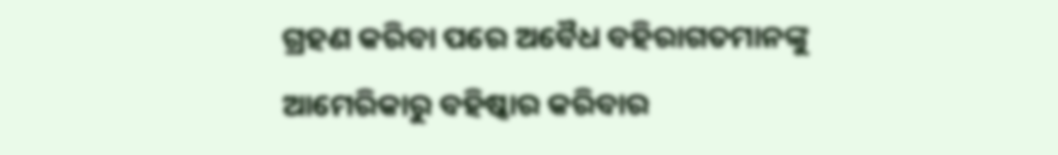ଗ୍ରହଣ କରିବା ପରେ ଅବୈଧ ବହିରାଗତମାନଙ୍କୁ ଆମେରିକାରୁ ବହିଷ୍କାର କରିବାର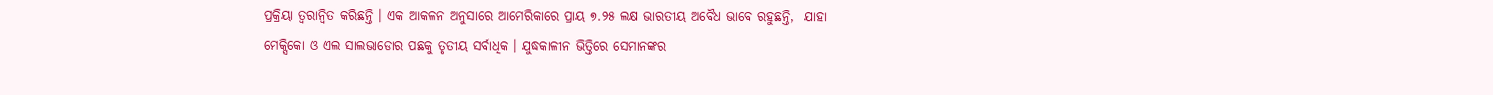ପ୍ରକ୍ରିୟା ତ୍ୱରାନ୍ୱିତ କରିଛନ୍ତି । ଏକ ଆକଳନ ଅନୁସାରେ ଆମେରିକାରେ ପ୍ରାୟ ୭.୨୫ ଲକ୍ଷ ଭାରତୀୟ ଅବୈଧ ଭାବେ ରହୁଛନ୍ତି,  ଯାହା ମେକ୍ସିକୋ ଓ ଏଲ ସାଲଭାଡୋର ପଛକୁ ତୃତୀୟ ସର୍ବାଧିକ । ଯୁଦ୍ଧକାଳୀନ ଭିତ୍ତିରେ ସେମାନଙ୍କର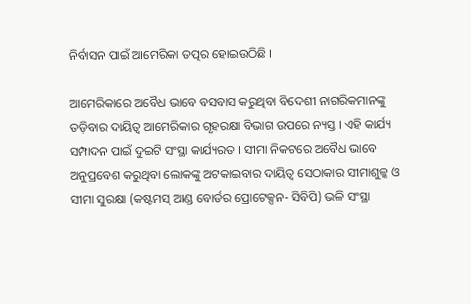ନିର୍ବାସନ ପାଇଁ ଆମେରିକା ତତ୍ପର ହୋଇଉଠିଛି ।

ଆମେରିକାରେ ଅବୈଧ ଭାବେ ବସବାସ କରୁଥିବା ବିଦେଶୀ ନାଗରିକମାନଙ୍କୁ ତଡ଼ିବାର ଦାୟିତ୍ୱ ଆମେରିକାର ଗୃହରକ୍ଷା ବିଭାଗ ଉପରେ ନ୍ୟସ୍ତ । ଏହି କାର୍ଯ୍ୟ ସମ୍ପାଦନ ପାଇଁ ଦୁଇଟି ସଂସ୍ଥା କାର୍ଯ୍ୟରତ । ସୀମା ନିକଟରେ ଅବୈଧ ଭାବେ ଅନୁପ୍ରବେଶ କରୁଥିବା ଲୋକଙ୍କୁ ଅଟକାଇବାର ଦାୟିତ୍ୱ ସେଠାକାର ସୀମାଶୁଳ୍କ ଓ ସୀମା ସୁରକ୍ଷା (କଷ୍ଟମସ୍ ଆଣ୍ଡ ବୋର୍ଡର ପ୍ରୋଟେକ୍ସନ- ସିବିପି) ଭଳି ସଂସ୍ଥା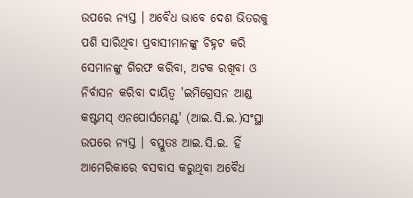ଉପରେ ନ୍ୟସ୍ତ । ଅବୈଧ ଭାବେ ଦେଶ ଭିତରକୁ ପଶି ସାରିଥିବା ପ୍ରବାସୀମାନଙ୍କୁ ଚିହ୍ନଟ କରି ସେମାନଙ୍କୁ ଗିରଫ କରିବା, ଅଟକ ରଖିବା ଓ ନିର୍ବାସନ କରିବା ଦାୟିତ୍ୱ 'ଇମିଗ୍ରେସନ ଆଣ୍ଡ କଷ୍ଟମସ୍ ଏନପୋର୍ସମେଣ୍ଟ' (ଆଇ.ସି.ଇ.)ସଂସ୍ଥା ଉପରେ ନ୍ୟସ୍ତ । ବସ୍ତୁତଃ ଆଇ.ସି.ଇ. ହିଁ ଆମେରିକାରେ ବସବାସ କରୁଥିବା ଅବୈଧ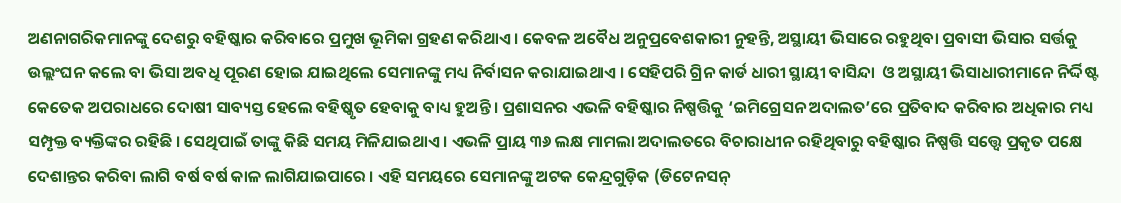ଅଣନାଗରିକମାନଙ୍କୁ ଦେଶରୁ ବହିଷ୍କାର କରିବାରେ ପ୍ରମୁଖ ଭୂମିକା ଗ୍ରହଣ କରିଥାଏ । କେବଳ ଅବୈଧ ଅନୁପ୍ରବେଶକାରୀ ନୁହନ୍ତି, ଅସ୍ଥାୟୀ ଭିସାରେ ରହୁଥିବା ପ୍ରବାସୀ ଭିସାର ସର୍ତ୍ତକୁ ଉଲ୍ଲଂଘନ କଲେ ବା ଭିସା ଅବଧି ପୂରଣ ହୋଇ ଯାଇଥିଲେ ସେମାନଙ୍କୁ ମଧ୍ୟ ନିର୍ବାସନ କରାଯାଇଥାଏ । ସେହିପରି ଗ୍ରିନ କାର୍ଡ ଧାରୀ ସ୍ଥାୟୀ ବାସିନ୍ଦା  ଓ ଅସ୍ଥାୟୀ ଭିସାଧାରୀମାନେ ନିର୍ଦ୍ଦିଷ୍ଟ କେତେକ ଅପରାଧରେ ଦୋଷୀ ସାବ୍ୟସ୍ତ ହେଲେ ବହିଷ୍କୃତ ହେବାକୁ ବାଧ୍ୟ ହୁଅନ୍ତି । ପ୍ରଶାସନର ଏଭଳି ବହିଷ୍କାର ନିଷ୍ପତ୍ତିକୁ ‘ଇମିଗ୍ରେସନ ଅଦାଲତ’ରେ ପ୍ରତିବାଦ କରିବାର ଅଧିକାର ମଧ୍ୟ ସମ୍ପୃକ୍ତ ବ୍ୟକ୍ତିଙ୍କର ରହିଛି । ସେଥିପାଇଁ ତାଙ୍କୁ କିଛି ସମୟ ମିଳିଯାଇଥାଏ । ଏଭଳି ପ୍ରାୟ ୩୬ ଲକ୍ଷ ମାମଲା ଅଦାଲତରେ ବିଚାରାଧୀନ ରହିଥିବାରୁ ବହିଷ୍କାର ନିଷ୍ପତ୍ତି ସତ୍ତ୍ୱେ ପ୍ରକୃତ ପକ୍ଷେ ଦେଶାନ୍ତର କରିବା ଲାଗି ବର୍ଷ ବର୍ଷ କାଳ ଲାଗିଯାଇପାରେ । ଏହି ସମୟରେ ସେମାନଙ୍କୁ ଅଟକ କେନ୍ଦ୍ରଗୁଡ଼ିକ (ଡିଟେନସନ୍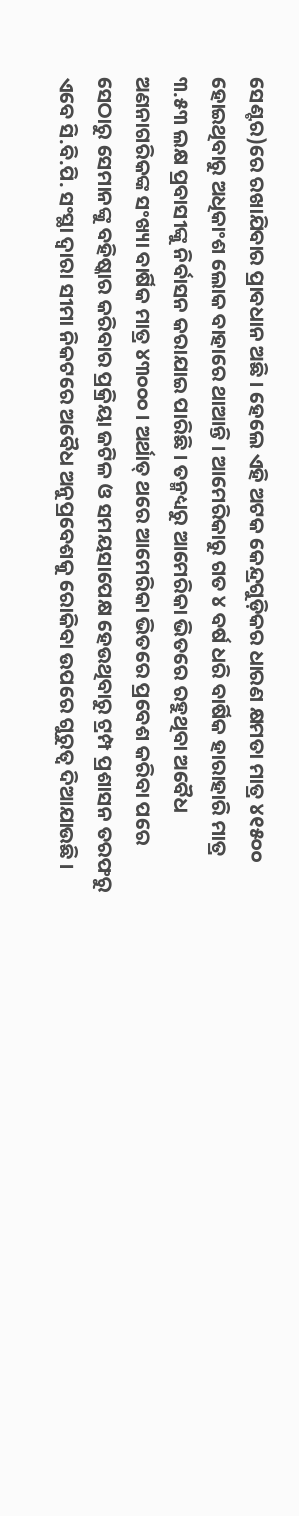ସେଣ୍ଟର)ରେ ରଖାଯିବାର ପ୍ରାବଧାନ ଅଛି । ହେଲେ ଏହି ଅଟକ କେନ୍ଦ୍ରଗୁଡ଼ିକର ଧାରଣ କ୍ଷମତା ମାତ୍ର ୪୧୫୦୦ ହୋଇଥିବାରୁ ଅଧିକାଂଶ ଲୋକ ବାହାରେ ଥାଆନ୍ତି । ଆମେରିକାରୁ ଗତ ୪ ବର୍ଷ ଧରି ବାର୍ଷିକ ହାରାହାରି ମାତ୍ର ୩.୫୩ ଲକ୍ଷ ପ୍ରବାସୀଙ୍କୁ ନିର୍ବାସନ କରାଯାଇ ପାରିଛି । ତନ୍ମଧ୍ୟରୁ ଆମେରିକା ଭିତରେ ରହୁଥିବା ଅବୈଧ ଅଣନାଗରିକଙ୍କ ସଂଖ୍ୟା ବାର୍ଷିକ ମାତ୍ର ୪୩୦୦୦ । ଅର୍ଥାତ୍ ଥରେ ଆମେରିକା ଭିତରେ ପ୍ରବେଶ କରିବା ପରେ ସେଠାରୁ ସେମାନଙ୍କୁ ବହିଷ୍କାର କରିବାର ପ୍ରକ୍ରିୟା ଜଟିଳ ଓ ସମୟସାପେକ୍ଷ ହେଉଥିବାରୁ ଟ୍ରମ୍ପ ପ୍ରଶାସନ ତରଫରୁ ଏବେ ସି.ବି.ପି. ସଂସ୍ଥା ଦ୍ୱାରା ସୀମା ନିକଟରେ ଅବୈଧ ଅନୁପ୍ରବେଶକୁ ରୋକିବା ଉପରେ ଗୁରୁତ୍ୱ ଦିଆଯାଉଛି ।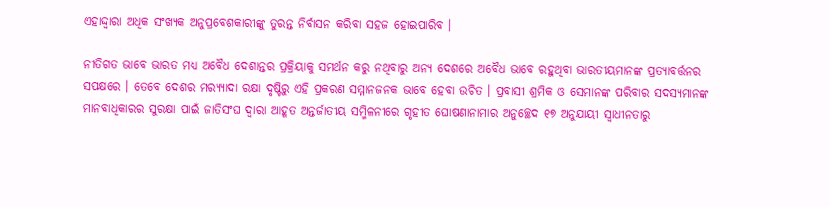ଏହାଦ୍ଦ୍ୱାରା ଅଧିକ ସଂଖ୍ୟକ ଅନୁପ୍ରବେଶକାରୀଙ୍କୁ ତୁରନ୍ତ ନିର୍ବାସନ କରିବା ସହଜ ହୋଇପାରିବ ।

ନୀତିଗତ ଭାବେ ଭାରତ ମଧ୍ୟ ଅବୈଧ ଦେଶାନ୍ତର ପ୍ରକ୍ରିୟାକୁ ସମର୍ଥନ କରୁ ନଥିବାରୁ ଅନ୍ୟ ଦେଶରେ ଅବୈଧ ଭାବେ ରହୁଥିବା ଭାରତୀୟମାନଙ୍କ ପ୍ରତ୍ୟାବର୍ତ୍ତନର ସପକ୍ଷରେ । ତେବେ ଦେଶର ମର‌୍ୟ୍ୟାଦା ରକ୍ଷା ଦୃଷ୍ଟିରୁ ଏହି ପ୍ରକରଣ ସମ୍ମାନଜନକ ଭାବେ ହେବା ଉଚିତ । ପ୍ରବାସୀ ଶ୍ରମିକ ଓ ସେମାନଙ୍କ ପରିବାର ସଦସ୍ୟମାନଙ୍କ ମାନବାଧିକାରର ସୁରକ୍ଷା ପାଇଁ ଜାତିସଂଘ ଦ୍ୱାରା ଆହୂତ ଅନ୍ତର୍ଜାତୀୟ ସମ୍ମିଳନୀରେ ଗୃହୀତ ଘୋଷଣାନାମାର ଅନୁଚ୍ଛେଦ ୧୭ ଅନୁଯାୟୀ ସ୍ୱାଧୀନତାରୁ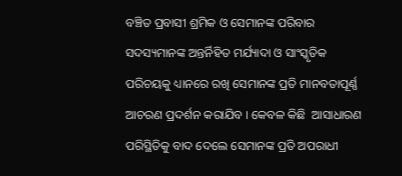ବଞ୍ଚିତ ପ୍ରବାସୀ ଶ୍ରମିକ ଓ ସେମାନଙ୍କ ପରିବାର ସଦସ୍ୟମାନଙ୍କ ଅନ୍ତର୍ନିହିତ ମର୍ଯ୍ୟାଦା ଓ ସାଂସ୍କୃତିକ ପରିଚୟକୁ ଧ୍ୟାନରେ ରଖି ସେମାନଙ୍କ ପ୍ରତି ମାନବତାପୂର୍ଣ୍ଣ ଆଚରଣ ପ୍ରଦର୍ଶନ କରାଯିବ । କେବଳ କିଛି  ଆସାଧାରଣ ପରିସ୍ଥିତିକୁ ବାଦ ଦେଲେ ସେମାନଙ୍କ ପ୍ରତି ଅପରାଧୀ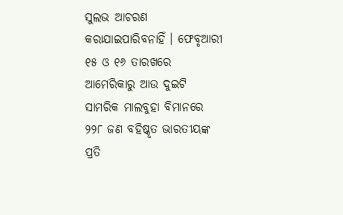ସୁଲଭ ଆଚରଣ କରାଯାଇପାରିବନାହିଁ । ଫେବୃଆରୀ ୧୫ ଓ ୧୬ ତାରଖରେ ଆମେରିକାରୁ ଆଉ ଦୁଇଟି ସାମରିକ ମାଲବୁହା ବିମାନରେ ୨୨୮ ଜଣ ବହିଷ୍କୃତ ଭାରତୀୟଙ୍କ ପ୍ରତି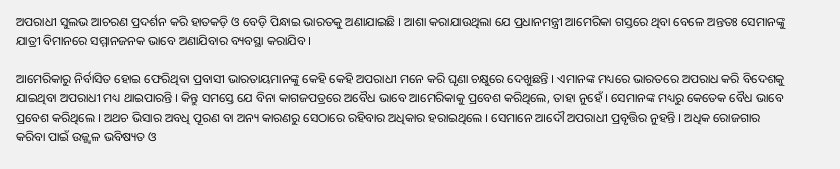ଅପରାଧୀ ସୁଲଭ ଆଚରଣ ପ୍ରଦର୍ଶନ କରି ହାତକଡ଼ି ଓ ବେଡ଼ି ପିନ୍ଧାଇ ଭାରତକୁ ଅଣାଯାଇଛି । ଆଶା କରାଯାଉଥିଲା ଯେ ପ୍ରଧାନମନ୍ତ୍ରୀ ଆମେରିକା ଗସ୍ତରେ ଥିବା ବେଳେ ଅନ୍ତତଃ ସେମାନଙ୍କୁ ଯାତ୍ରୀ ବିମାନରେ ସମ୍ମାନଜନକ ଭାବେ ଅଣାଯିବାର ବ୍ୟବସ୍ଥା କରାଯିବ ।

ଆମେରିକାରୁ ନିର୍ବାସିତ ହୋଇ ଫେରିଥିବା ପ୍ରବାସୀ ଭାରତାୟମାନଙ୍କୁ କେହି କେହି ଅପରାଧୀ ମନେ କରି ଘୃଣା ଚକ୍ଷୁରେ ଦେଖୁଛନ୍ତି । ଏମାନଙ୍କ ମଧ୍ୟରେ ଭାରତରେ ଅପରାଧ କରି ବିଦେଶକୁ ଯାଇଥିବା ଅପରାଧୀ ମଧ୍ୟ ଥାଇପାରନ୍ତି । କିନ୍ତୁ ସମସ୍ତେ ଯେ ବିନା କାଗଜପତ୍ରରେ ଅବୈଧ ଭାବେ ଆମେରିକାକୁ ପ୍ରବେଶ କରିଥିଲେ, ତାହା ନୁହେଁ । ସେମାନଙ୍କ ମଧ୍ୟରୁ କେତେକ ବୈଧ ଭାବେ ପ୍ରବେଶ କରିଥିଲେ । ଅଥଚ ଭିସାର ଅବଧି ପୂରଣ ବା ଅନ୍ୟ କାରଣରୁ ସେଠାରେ ରହିବାର ଅଧିକାର ହରାଇଥିଲେ । ସେମାନେ ଆଦୌ ଅପରାଧୀ ପ୍ରବୃତ୍ତିର ନୁହନ୍ତି । ଅଧିକ ରୋଜଗାର କରିବା ପାଇଁ ଉଜ୍ଜ୍ୱଳ ଭବିଷ୍ୟତ ଓ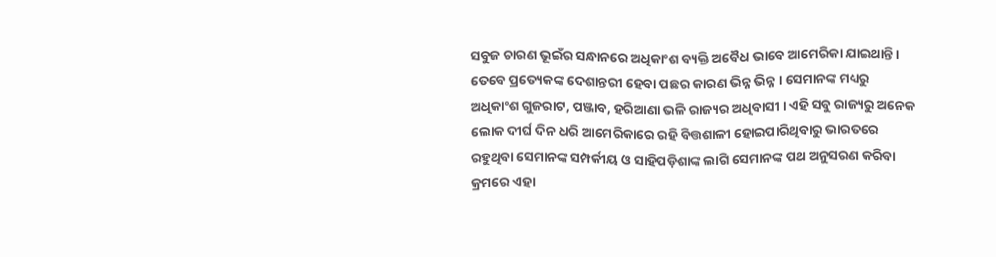ସବୁଜ ଚାରଣ ଭୂଇଁର ସନ୍ଧାନରେ ଅଧିକାଂଶ ବ୍ୟକ୍ତି ଅବୈଧ ଭାବେ ଆମେରିକା ଯାଇଥାନ୍ତି । ତେବେ ପ୍ରତ୍ୟେକଙ୍କ ଦେଶାନ୍ତରୀ ହେବା ପଛର କାରଣ ଭିନ୍ନ ଭିନ୍ନ । ସେମାନଙ୍କ ମଧ୍ୟରୁ ଅଧିକାଂଶ ଗୁଜରାଟ, ପଞ୍ଜାବ, ହରିଆଣା ଭଳି ରାଜ୍ୟର ଅଧିବାସୀ । ଏହି ସବୁ ରାଜ୍ୟରୁ ଅନେକ ଲୋକ ଦୀର୍ଘ ଦିନ ଧରି ଆମେରିକାରେ ରହି ବିତ୍ତଶାଳୀ ହୋଇପାରିଥିବାରୁ ଭାରତରେ ରହୁଥିବା ସେମାନଙ୍କ ସମ୍ପର୍କୀୟ ଓ ସାହିପଡ଼ିଶାଙ୍କ ଲାଗି ସେମାନଙ୍କ ପଥ ଅନୁସରଣ କରିବା କ୍ରମରେ ଏହା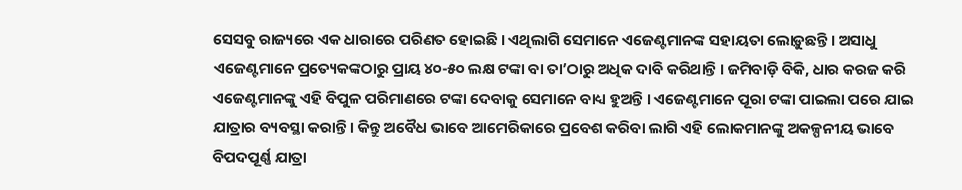ସେସବୁ ରାଜ୍ୟରେ ଏକ ଧାରାରେ ପରିଣତ ହୋଇଛି । ଏଥିଲାଗି ସେମାନେ ଏଜେଣ୍ଟମାନଙ୍କ ସହାୟତା ଲୋଡ଼ୁଛନ୍ତି । ଅସାଧୁ ଏଜେଣ୍ଟମାନେ ପ୍ରତ୍ୟେକଙ୍କଠାରୁ ପ୍ରାୟ ୪୦-୫୦ ଲକ୍ଷ ଟଙ୍କା ବା ତା’ଠାରୁ ଅଧିକ ଦାବି କରିଥାନ୍ତି । ଜମିବାଡ଼ି ବିକି, ଧାର କରଜ କରି ଏଜେଣ୍ଟମାନଙ୍କୁ ଏହି ବିପୁଳ ପରିମାଣରେ ଟଙ୍କା ଦେବାକୁ ସେମାନେ ବାଧ୍ୟ ହୁଅନ୍ତି । ଏଜେଣ୍ଟମାନେ ପୂରା ଟଙ୍କା ପାଇଲା ପରେ ଯାଇ ଯାତ୍ରାର ବ୍ୟବସ୍ଥା କରାନ୍ତି । କିନ୍ତୁ ଅବୈଧ ଭାବେ ଆମେରିକାରେ ପ୍ରବେଶ କରିବା ଲାଗି ଏହି ଲୋକମାନଙ୍କୁ ଅକଳ୍ପନୀୟ ଭାବେ ବିପଦପୂର୍ଣ୍ଣ ଯାତ୍ରା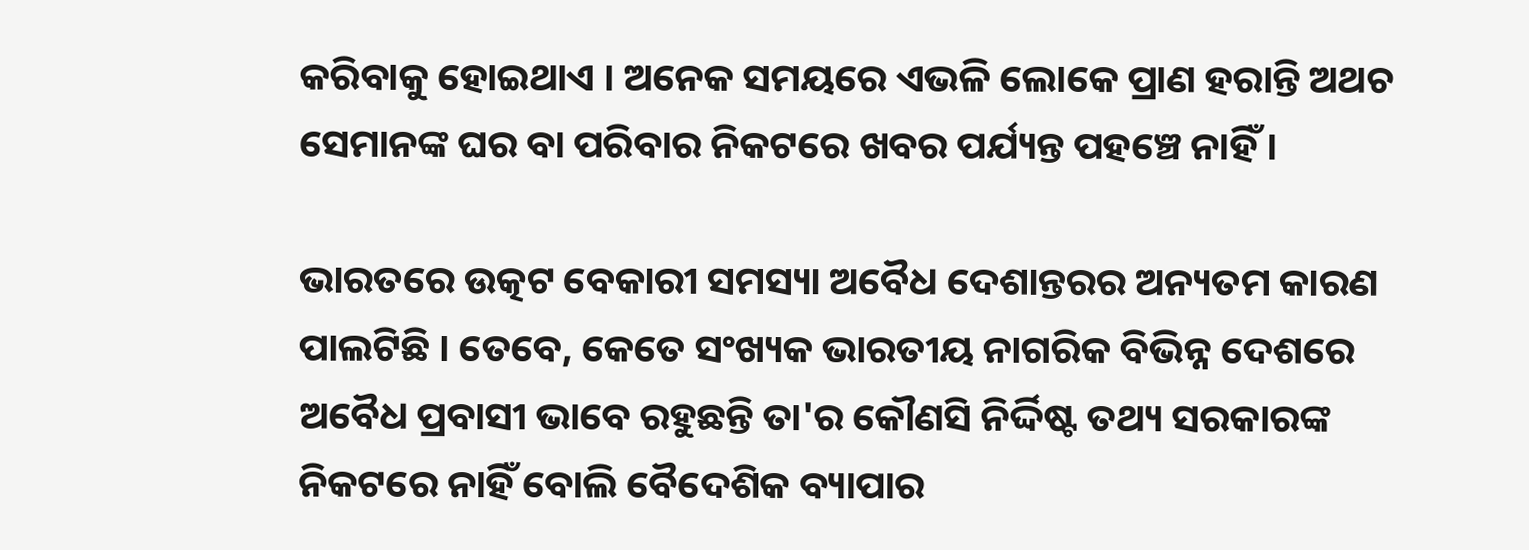କରିବାକୁ ହୋଇଥାଏ । ଅନେକ ସମୟରେ ଏଭଳି ଲୋକେ ପ୍ରାଣ ହରାନ୍ତି ଅଥଚ ସେମାନଙ୍କ ଘର ବା ପରିବାର ନିକଟରେ ଖବର ପର୍ଯ୍ୟନ୍ତ ପହଞ୍ଚେ ନାହିଁ ।

ଭାରତରେ ଉତ୍କଟ ବେକାରୀ ସମସ୍ୟା ଅବୈଧ ଦେଶାନ୍ତରର ଅନ୍ୟତମ କାରଣ ପାଲଟିଛି । ତେବେ, କେତେ ସଂଖ୍ୟକ ଭାରତୀୟ ନାଗରିକ ବିଭିନ୍ନ ଦେଶରେ ଅବୈଧ ପ୍ରବାସୀ ଭାବେ ରହୁଛନ୍ତି ତା'ର କୌଣସି ନିର୍ଦ୍ଦିଷ୍ଟ ତଥ୍ୟ ସରକାରଙ୍କ ନିକଟରେ ନାହିଁ ବୋଲି ବୈଦେଶିକ ବ୍ୟାପାର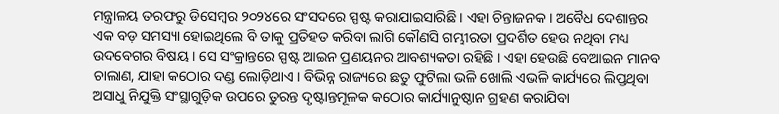ମନ୍ତ୍ରାଳୟ ତରଫରୁ ଡିସେମ୍ୱର ୨୦୨୪ରେ ସଂସଦରେ ସ୍ପଷ୍ଟ କରାଯାଇସାରିଛି । ଏହା ଚିନ୍ତାଜନକ । ଅବୈଧ ଦେଶାନ୍ତର ଏକ ବଡ଼ ସମସ୍ୟା ହୋଇଥିଲେ ବି ତାକୁ ପ୍ରତିହତ କରିବା ଲାଗି କୌଣସି ଗମ୍ଭୀରତା ପ୍ରଦର୍ଶିତ ହେଉ ନଥିବା ମଧ୍ୟ ଉଦବେଗର ବିଷୟ । ସେ ସଂକ୍ରାନ୍ତରେ ସ୍ପଷ୍ଟ ଆଇନ ପ୍ରଣୟନର ଆବଶ୍ୟକତା ରହିଛି । ଏହା ହେଉଛି ବେଆଇନ ମାନବ ଚାଲାଣ, ଯାହା କଠୋର ଦଣ୍ଡ ଲୋଡ଼ିଥାଏ । ବିଭିନ୍ନ ରାଜ୍ୟରେ ଛତୁ ଫୁଟିଲା ଭଳି ଖୋଲି ଏଭଳି କାର୍ଯ୍ୟରେ ଲିପ୍ତଥିବା ଅସାଧୁ ନିଯୁକ୍ତି ସଂସ୍ଥାଗୁଡ଼ିକ ଉପରେ ତୁରନ୍ତ ଦୃଷ୍ଟାନ୍ତମୂଳକ କଠୋର କାର୍ଯ୍ୟାନୁଷ୍ଠାନ ଗ୍ରହଣ କରାଯିବା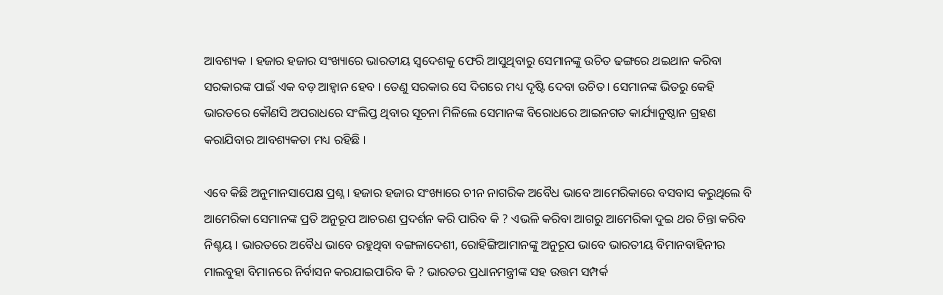ଆବଶ୍ୟକ । ହଜାର ହଜାର ସଂଖ୍ୟାରେ ଭାରତୀୟ ସ୍ୱଦେଶକୁ ଫେରି ଆସୁଥିବାରୁ ସେମାନଙ୍କୁ ଉଚିତ ଢଙ୍ଗରେ ଥଇଥାନ କରିବା ସରକାରଙ୍କ ପାଇଁ ଏକ ବଡ଼ ଆହ୍ୱାନ ହେବ । ତେଣୁ ସରକାର ସେ ଦିଗରେ ମଧ୍ୟ ଦୃଷ୍ଟି ଦେବା ଉଚିତ । ସେମାନଙ୍କ ଭିତରୁ କେହି ଭାରତରେ କୌଣସି ଅପରାଧରେ ସଂଲିପ୍ତ ଥିବାର ସୂଚନା ମିଳିଲେ ସେମାନଙ୍କ ବିରୋଧରେ ଆଇନଗତ କାର୍ଯ୍ୟାନୁଷ୍ଠାନ ଗ୍ରହଣ କରାଯିବାର ଆବଶ୍ୟକତା ମଧ୍ୟ ରହିଛି ।

ଏବେ କିଛି ଅନୁମାନସାପେକ୍ଷ ପ୍ରଶ୍ନ । ହଜାର ହଜାର ସଂଖ୍ୟାରେ ଚୀନ ନାଗରିକ ଅବୈଧ ଭାବେ ଆମେରିକାରେ ବସବାସ କରୁଥିଲେ ବି ଆମେରିକା ସେମାନଙ୍କ ପ୍ରତି ଅନୁରୂପ ଆଚରଣ ପ୍ରଦର୍ଶନ କରି ପାରିବ କି ? ଏଭଳି କରିବା ଆଗରୁ ଆମେରିକା ଦୁଇ ଥର ଚିନ୍ତା କରିବ ନିଶ୍ଚୟ । ଭାରତରେ ଅବୈଧ ଭାବେ ରହୁଥିବା ବଙ୍ଗଳାଦେଶୀ, ରୋହିଙ୍ଗିଆମାନଙ୍କୁ ଅନୁରୂପ ଭାବେ ଭାରତୀୟ ବିମାନବାହିନୀର ମାଲବୁହା ବିମାନରେ ନିର୍ବାସନ କରଯାଇପାରିବ କି ? ଭାରତର ପ୍ରଧାନମନ୍ତ୍ରୀଙ୍କ ସହ ଉତ୍ତମ ସମ୍ପର୍କ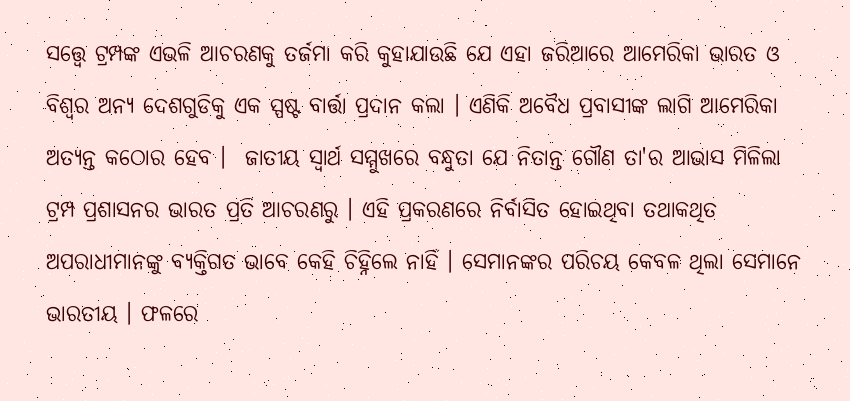ସତ୍ତ୍ୱେ ଟ୍ରମ୍ପଙ୍କ ଏଭଳି ଆଚରଣକୁ ତର୍ଜମା କରି କୁହାଯାଉଛି ଯେ ଏହା ଜରିଆରେ ଆମେରିକା ଭାରତ ଓ ବିଶ୍ୱର ଅନ୍ୟ ଦେଶଗୁଡିକୁ ଏକ ସ୍ପଷ୍ଟ ବାର୍ତ୍ତା ପ୍ରଦାନ କଲା । ଏଣିକି ଅବୈଧ ପ୍ରବାସୀଙ୍କ ଲାଗି ଆମେରିକା ଅତ୍ୟନ୍ତ କଠୋର ହେବ ।  ଜାତୀୟ ସ୍ୱାର୍ଥ ସମ୍ମୁଖରେ ବନ୍ଧୁତା ଯେ ନିତାନ୍ତ ଗୌଣ ତା'ର ଆଭାସ ମିଳିଲା ଟ୍ରମ୍ପ ପ୍ରଶାସନର ଭାରତ ପ୍ରତି ଆଚରଣରୁ । ଏହି ପ୍ରକରଣରେ ନିର୍ବାସିତ ହୋଇଥିବା ତଥାକଥିତ ଅପରାଧୀମାନଙ୍କୁ ବ୍ୟକ୍ତିଗତ ଭାବେ କେହି ଚିହ୍ନିଲେ ନାହିଁ । ସେମାନଙ୍କର ପରିଚୟ କେବଳ ଥିଲା ସେମାନେ ଭାରତୀୟ । ଫଳରେ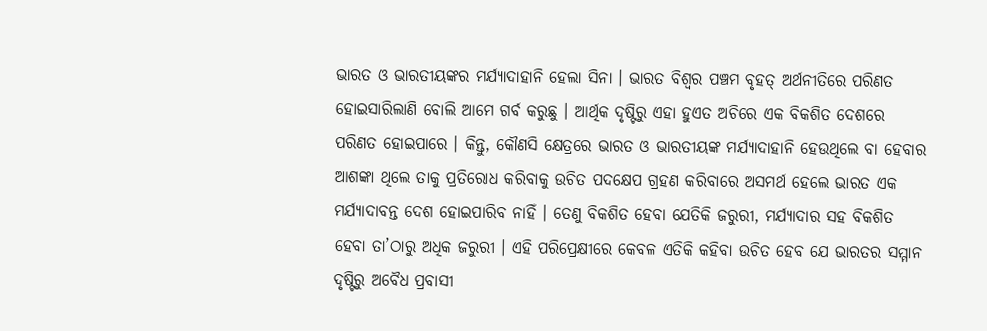ଭାରତ ଓ ଭାରତୀୟଙ୍କର ମର୍ଯ୍ୟାଦାହାନି ହେଲା ସିନା । ଭାରତ ବିଶ୍ୱର ପଞ୍ଚମ ବୃହତ୍ ଅର୍ଥନୀତିରେ ପରିଣତ ହୋଇସାରିଲାଣି ବୋଲି ଆମେ ଗର୍ବ କରୁଛୁ । ଆର୍ଥିକ ଦୃଷ୍ଟିରୁ ଏହା ହୁଏତ ଅଚିରେ ଏକ ବିକଶିତ ଦେଶରେ ପରିଣତ ହୋଇପାରେ । କିନ୍ତୁ, କୌଣସି କ୍ଷେତ୍ରରେ ଭାରତ ଓ ଭାରତୀୟଙ୍କ ମର୍ଯ୍ୟାଦାହାନି ହେଉଥିଲେ ବା ହେବାର ଆଶଙ୍କା ଥିଲେ ତାକୁ ପ୍ରତିରୋଧ କରିବାକୁ ଉଚିତ ପଦକ୍ଷେପ ଗ୍ରହଣ କରିବାରେ ଅସମର୍ଥ ହେଲେ ଭାରତ ଏକ ମର୍ଯ୍ୟାଦାବନ୍ତ ଦେଶ ହୋଇପାରିବ ନାହିଁ । ତେଣୁ ବିକଶିତ ହେବା ଯେତିକି ଜରୁରୀ, ମର୍ଯ୍ୟାଦାର ସହ ବିକଶିତ ହେବା ତା’ଠାରୁ ଅଧିକ ଜରୁରୀ । ଏହି ପରିପ୍ରେକ୍ଷୀରେ କେବଳ ଏତିକି କହିବା ଉଚିତ ହେବ ଯେ ଭାରତର ସମ୍ମାନ ଦୃଷ୍ଟିରୁ ଅବୈଧ ପ୍ରବାସୀ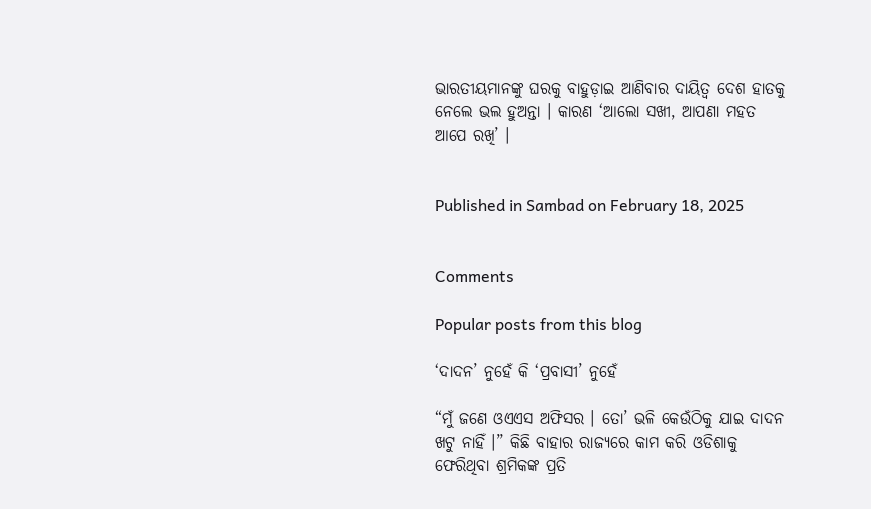ଭାରତୀୟମାନଙ୍କୁ ଘରକୁ ବାହୁଡ଼ାଇ ଆଣିବାର ଦାୟିତ୍ୱ ଦେଶ ହାତକୁ ନେଲେ ଭଲ ହୁଅନ୍ତା । କାରଣ ‘ଆଲୋ ସଖୀ, ଆପଣା ମହତ ଆପେ ରଖି’ ।


Published in Sambad on February 18, 2025


Comments

Popular posts from this blog

‘ଦାଦନ’ ନୁହେଁ କି ‘ପ୍ରବାସୀ’ ନୁହେଁ

“ମୁଁ ଜଣେ ଓଏଏସ ଅଫିସର । ତୋ’ ଭଳି କେଉଁଠିକୁ ଯାଇ ଦାଦନ ଖଟୁ ନାହିଁ ।” କିଛି ବାହାର ରାଜ୍ୟରେ କାମ କରି ଓଡିଶାକୁ ଫେରିଥିବା ଶ୍ରମିକଙ୍କ ପ୍ରତି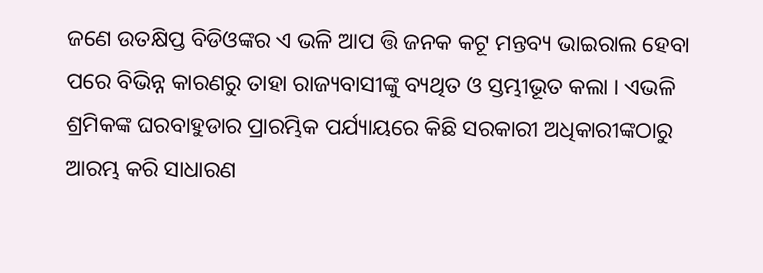ଜଣେ ଉତକ୍ଷିପ୍ତ ବିଡିଓଙ୍କର ଏ ଭଳି ଆପ ତ୍ତି ଜନକ କଟୂ ମନ୍ତବ୍ୟ ଭାଇରାଲ ହେବା ପରେ ବିଭିନ୍ନ କାରଣରୁ ତାହା ରାଜ୍ୟବାସୀଙ୍କୁ ବ୍ୟଥିତ ଓ ସ୍ତମ୍ଭୀଭୂତ କଲା । ଏଭଳି ଶ୍ରମିକଙ୍କ ଘରବାହୁଡାର ପ୍ରାରମ୍ଭିକ ପର୍ଯ୍ୟାୟରେ କିଛି ସରକାରୀ ଅଧିକାରୀଙ୍କଠାରୁ ଆରମ୍ଭ କରି ସାଧାରଣ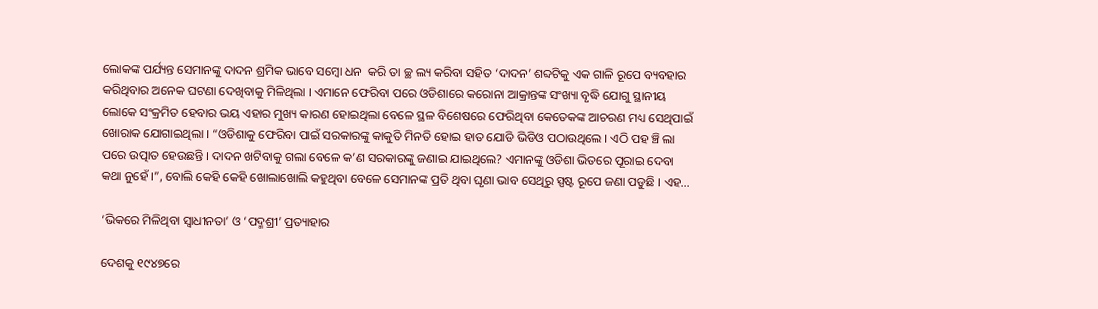ଲୋକଙ୍କ ପର୍ଯ୍ୟନ୍ତ ସେମାନଙ୍କୁ ଦାଦନ ଶ୍ରମିକ ଭାବେ ସମ୍ବୋ ଧନ  କରି ତା ଚ୍ଛ ଲ୍ୟ କରିବା ସହିତ ‘ଦାଦନ’ ଶବ୍ଦଟିକୁ ଏକ ଗାଳି ରୂପେ ବ୍ୟବହାର କରିଥିବାର ଅନେକ ଘଟଣା ଦେଖିବାକୁ ମିଳିଥିଲା । ଏମାନେ ଫେରିବା ପରେ ଓଡିଶାରେ କରୋନା ଆକ୍ରାନ୍ତଙ୍କ ସଂଖ୍ୟା ବୃଦ୍ଧି ଯୋଗୁ ସ୍ଥାନୀୟ ଲୋକେ ସଂକ୍ରମିତ ହେବାର ଭୟ ଏହାର ମୁଖ୍ୟ କାରଣ ହୋଇଥିଲା ବେଳେ ସ୍ଥଳ ବିଶେଷରେ ଫେରିଥିବା କେତେକଙ୍କ ଆଚରଣ ମଧ୍ୟ ସେଥିପାଇଁ ଖୋରାକ ଯୋଗାଇଥିଲା । “ଓଡିଶାକୁ ଫେରିବା ପାଇଁ ସରକାରଙ୍କୁ କାକୁତି ମିନତି ହୋଇ ହାତ ଯୋଡି ଭିଡିଓ ପଠାଉଥିଲେ । ଏଠି ପହ ଞ୍ଚି ଲା ପରେ ଉତ୍ପାତ ହେଉଛନ୍ତି । ଦାଦନ ଖଟିବାକୁ ଗଲା ବେଳେ କ’ଣ ସରକାରଙ୍କୁ ଜଣାଇ ଯାଇଥିଲେ? ଏମାନଙ୍କୁ ଓଡିଶା ଭିତରେ ପୂରାଇ ଦେବା କଥା ନୁହେଁ ।”, ବୋଲି କେହି କେହି ଖୋଲାଖୋଲି କହୁଥିବା ବେଳେ ସେମାନଙ୍କ ପ୍ରତି ଥିବା ଘୃଣା ଭାବ ସେଥିରୁ ସ୍ପଷ୍ଟ ରୂପେ ଜଣା ପଡୁଛି । ଏହ...

‘ଭିକରେ ମିଳିଥିବା ସ୍ୱାଧୀନତା’ ଓ ‘ପଦ୍ମଶ୍ରୀ’ ପ୍ରତ୍ୟାହାର

ଦେଶକୁ ୧୯୪୭ରେ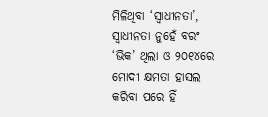ମିଳିଥିବା ‘ସ୍ୱାଧୀନତା’, ସ୍ୱାଧୀନତା ନୁହେଁ ବରଂ ‘ଭିକ’ ଥିଲା ଓ ୨୦୧୪ରେ ମୋଦୀ କ୍ଷମତା ହାସଲ କରିବା ପରେ ହିଁ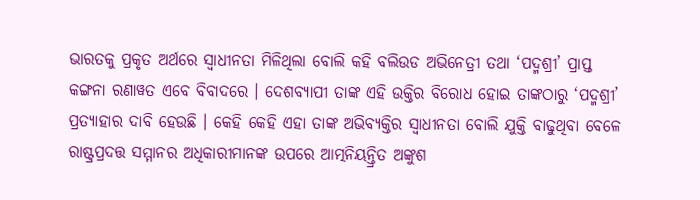ଭାରତକୁ ପ୍ରକୃତ ଅର୍ଥରେ ସ୍ୱାଧୀନତା ମିଳିଥିଲା ବୋଲି କହି ବଲିଉଡ ଅଭିନେତ୍ରୀ ତଥା ‘ପଦ୍ମଶ୍ରୀ’ ପ୍ରାପ୍ତ କଙ୍ଗନା ରଣାୱତ ଏବେ ବିବାଦରେ । ଦେଶବ୍ୟାପୀ ତାଙ୍କ ଏହି ଉକ୍ତିର ବିରୋଧ ହୋଇ ତାଙ୍କଠାରୁ ‘ପଦ୍ମଶ୍ରୀ’ ପ୍ରତ୍ୟାହାର ଦାବି ହେଉଛି । କେହି କେହି ଏହା ତାଙ୍କ ଅଭିବ୍ୟକ୍ତିର ସ୍ୱାଧୀନତା ବୋଲି ଯୁକ୍ତି ବାଢୁଥିବା ବେଳେ ରାଷ୍ଟ୍ରପ୍ରଦତ୍ତ ସମ୍ମାନର ଅଧିକାରୀମାନଙ୍କ ଉପରେ ଆତ୍ମନିୟନ୍ତ୍ରିତ ଅଙ୍କୁଶ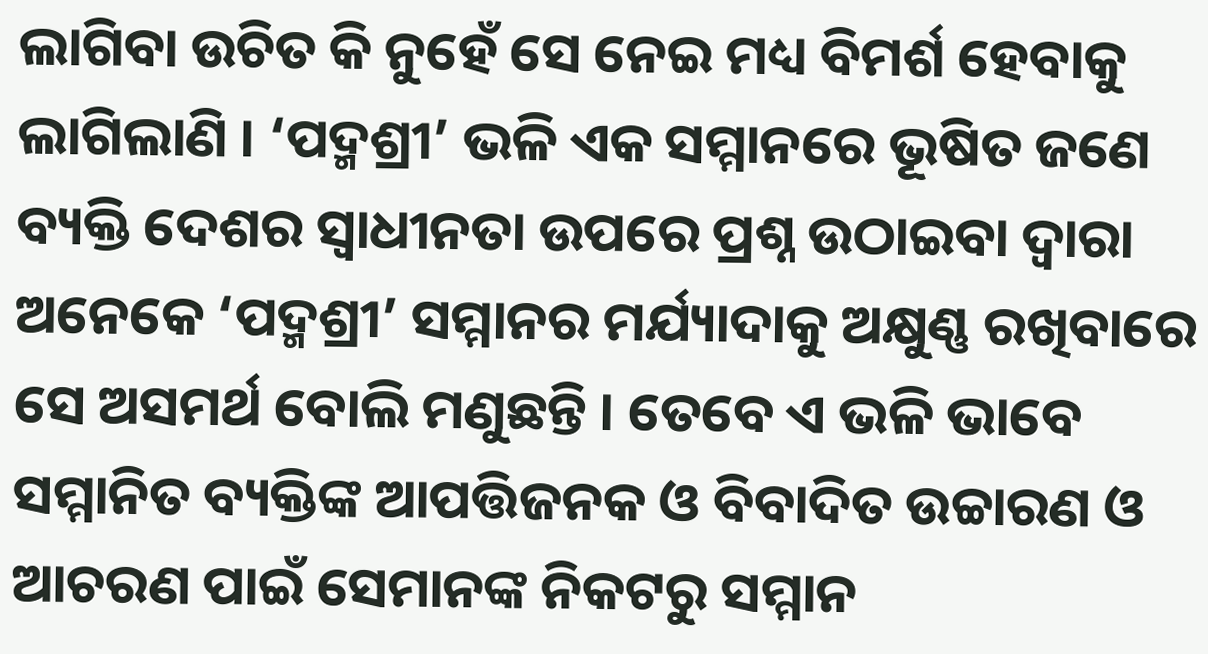ଲାଗିବା ଉଚିତ କି ନୁହେଁ ସେ ନେଇ ମଧ୍ୟ ବିମର୍ଶ ହେବାକୁ ଲାଗିଲାଣି । ‘ପଦ୍ମଶ୍ରୀ’ ଭଳି ଏକ ସମ୍ମାନରେ ଭୂଷିତ ଜଣେ ବ୍ୟକ୍ତି ଦେଶର ସ୍ୱାଧୀନତା ଉପରେ ପ୍ରଶ୍ନ ଉଠାଇବା ଦ୍ୱାରା ଅନେକେ ‘ପଦ୍ମଶ୍ରୀ’ ସମ୍ମାନର ମର୍ଯ୍ୟାଦାକୁ ଅକ୍ଷୁଣ୍ଣ ରଖିବାରେ ସେ ଅସମର୍ଥ ବୋଲି ମଣୁଛନ୍ତି । ତେବେ ଏ ଭଳି ଭାବେ ସମ୍ମାନିତ ବ୍ୟକ୍ତିଙ୍କ ଆପତ୍ତିଜନକ ଓ ବିବାଦିତ ଉଚ୍ଚାରଣ ଓ ଆଚରଣ ପାଇଁ ସେମାନଙ୍କ ନିକଟରୁ ସମ୍ମାନ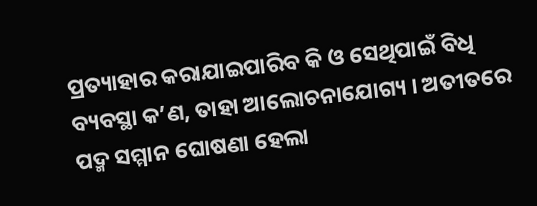ପ୍ରତ୍ୟାହାର କରାଯାଇପାରିବ କି ଓ ସେଥିପାଇଁ ବିଧି ବ୍ୟବସ୍ଥା କ’ଣ, ତାହା ଆଲୋଚନାଯୋଗ୍ୟ । ଅତୀତରେ ପଦ୍ମ ସମ୍ମାନ ଘୋଷଣା ହେଲା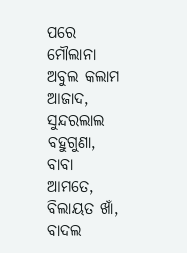ପରେ ମୌଲାନା ଅବୁଲ କଲାମ ଆଜାଦ, ସୁନ୍ଦରଲାଲ ବହୁଗୁଣା, ବାବା ଆମତେ, ବିଲାୟତ ଖାଁ, ବାଦଲ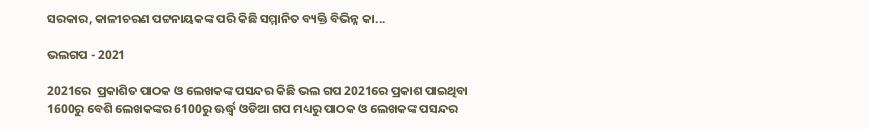ସରକାର, କାଳୀଚରଣ ପଟ୍ଟନାୟକଙ୍କ ପରି କିଛି ସମ୍ମାନିତ ବ୍ୟକ୍ତି ବିଭିନ୍ନ କା...

ଭଲଗପ - 2021

2021ରେ  ପ୍ରକାଶିତ ପାଠକ ଓ ଲେଖକଙ୍କ ପସନ୍ଦର କିଛି ଭଲ ଗପ 2021ରେ ପ୍ରକାଶ ପାଇଥିବା 1600ରୁ ବେଶି ଲେଖକଙ୍କର 6100ରୁ ଊର୍ଦ୍ଧ୍ୱ ଓଡିଆ ଗପ ମଧ୍ୟରୁ ପାଠକ ଓ ଲେଖକଙ୍କ ପସନ୍ଦର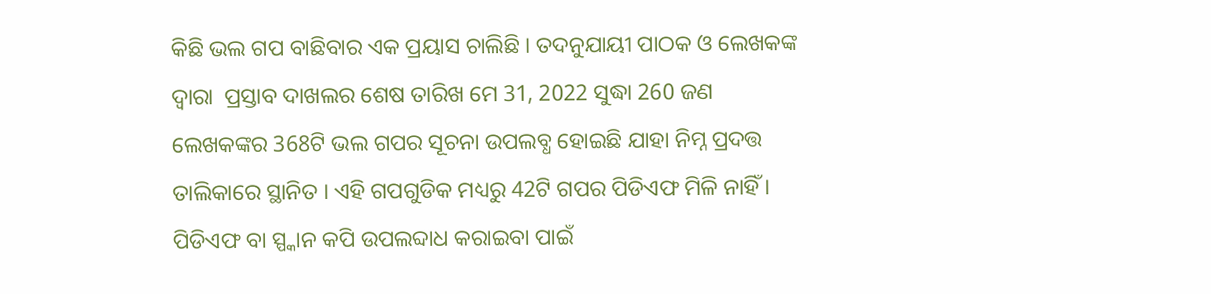କିଛି ଭଲ ଗପ ବାଛିବାର ଏକ ପ୍ରୟାସ ଚାଲିଛି । ତଦନୁଯାୟୀ ପାଠକ ଓ ଲେଖକଙ୍କ ଦ୍ୱାରା  ପ୍ରସ୍ତାବ ଦାଖଲର ଶେଷ ତାରିଖ ମେ 31, 2022 ସୁଦ୍ଧା 260 ଜଣ ଲେଖକଙ୍କର 368ଟି ଭଲ ଗପର ସୂଚନା ଉପଲବ୍ଧ ହୋଇଛି ଯାହା ନିମ୍ନ ପ୍ରଦତ୍ତ ତାଲିକାରେ ସ୍ଥାନିତ । ଏହି ଗପଗୁଡିକ ମଧ୍ୟରୁ 42ଟି ଗପର ପିଡିଏଫ ମିଳି ନାହିଁ । ପିଡିଏଫ ବା ସ୍ପ୍କାନ କପି ଉପଲବ୍ଦାଧ କରାଇବା ପାଇଁ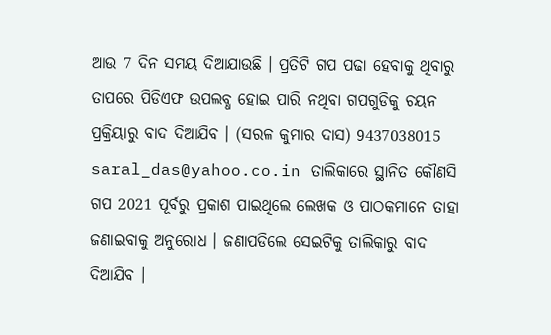ଆଉ 7 ଦିନ ସମୟ ଦିଆଯାଉଛି । ପ୍ରତିଟି ଗପ ପଢା ହେବାକୁ ଥିବାରୁ ତାପରେ ପିଡିଏଫ ଉପଲବ୍ଧ ହୋଇ ପାରି ନଥିବା ଗପଗୁଡିକୁ ଚୟନ ପ୍ରକ୍ରିୟାରୁ ବାଦ ଦିଆଯିବ । (ସରଳ କୁମାର ଦାସ) 9437038015 saral_das@yahoo.co.in ତାଲିକାରେ ସ୍ଥାନିତ କୌଣସି ଗପ 2021 ପୂର୍ବରୁ ପ୍ରକାଶ ପାଇଥିଲେ ଲେଖକ ଓ ପାଠକମାନେ ତାହା ଜଣାଇବାକୁ ଅନୁରୋଧ । ଜଣାପଡିଲେ ସେଇଟିକୁ ତାଲିକାରୁ ବାଦ ଦିଆଯିବ ।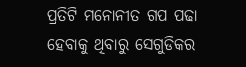ପ୍ରତିଟି ମନୋନୀତ ଗପ ପଢା ହେବାକୁ ଥିବାରୁ ସେଗୁଡିକର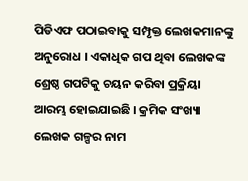ପିଡିଏଫ ପଠାଇବାକୁ ସମ୍ପୃକ୍ତ ଲେଖକମାନଙ୍କୁ ଅନୁରୋଧ । ଏକାଧିକ ଗପ ଥିବା ଲେଖକଙ୍କ ଶ୍ରେଷ୍ଠ ଗପଟିକୁ ଚୟନ କରିବା ପ୍ରକ୍ରିୟା ଆରମ୍ଭ ହୋଇଯାଇଛି । କ୍ରମିକ ସଂଖ୍ୟା ଲେଖକ ଗଳ୍ପର ନାମ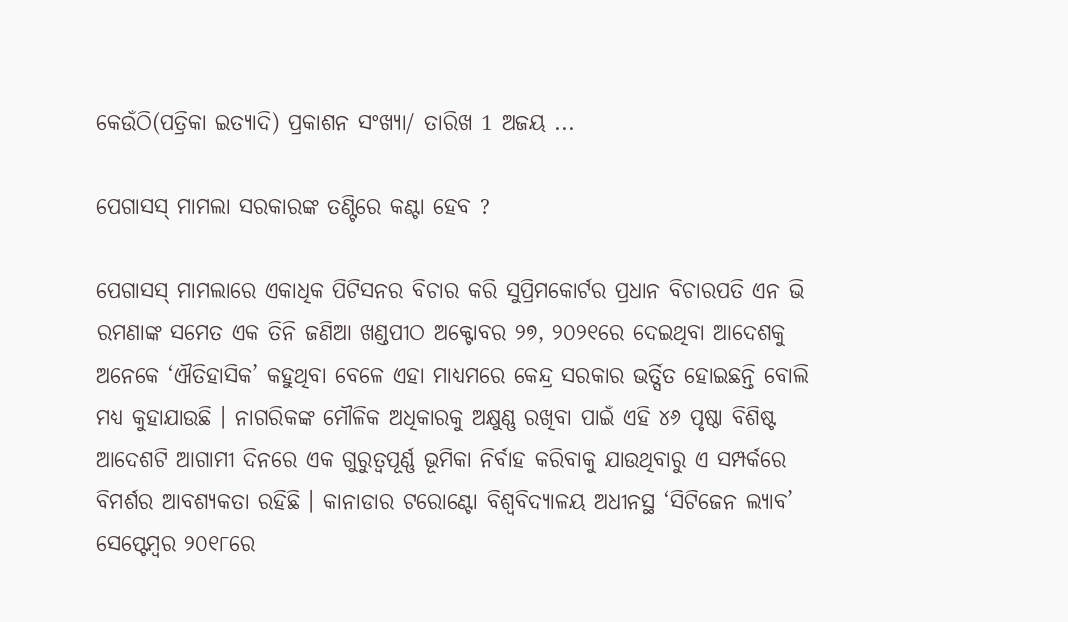କେଉଁଠି(ପତ୍ରିକା ଇତ୍ୟାଦି) ପ୍ରକାଶନ ସଂଖ୍ୟା/ ତାରିଖ 1 ଅଜୟ ...

ପେଗାସସ୍ ମାମଲା ସରକାରଙ୍କ ତଣ୍ଟିରେ କଣ୍ଟା ହେବ ?

ପେଗାସସ୍ ମାମଲାରେ ଏକାଧିକ ପିଟିସନର ବିଚାର କରି ସୁପ୍ରିମକୋର୍ଟର ପ୍ରଧାନ ବିଚାରପତି ଏନ ଭି ରମଣାଙ୍କ ସମେତ ଏକ ତିନି ଜଣିଆ ଖଣ୍ଡପୀଠ ଅକ୍ଟୋବର ୨୭, ୨୦୨୧ରେ ଦେଇଥିବା ଆଦେଶକୁ ଅନେକେ ‘ଐତିହାସିକ’ କହୁଥିବା ବେଳେ ଏହା ମାଧ୍ୟମରେ କେନ୍ଦ୍ର ସରକାର ଭର୍ତ୍ସିତ ହୋଇଛନ୍ତି ବୋଲି ମଧ୍ୟ କୁହାଯାଉଛି । ନାଗରିକଙ୍କ ମୌଳିକ ଅଧିକାରକୁ ଅକ୍ଷୁଣ୍ଣ ରଖିବା ପାଇଁ ଏହି ୪୬ ପୃଷ୍ଠା ବିଶିଷ୍ଟ ଆଦେଶଟି ଆଗାମୀ ଦିନରେ ଏକ ଗୁରୁତ୍ୱପୂର୍ଣ୍ଣ ଭୂମିକା ନିର୍ବାହ କରିବାକୁ ଯାଉଥିବାରୁ ଏ ସମ୍ପର୍କରେ ବିମର୍ଶର ଆବଶ୍ୟକତା ରହିଛି । କାନାଡାର ଟରୋଣ୍ଟୋ ବିଶ୍ୱବିଦ୍ୟାଳୟ ଅଧୀନସ୍ଥ ‘ସିଟିଜେନ ଲ୍ୟାବ’ ସେପ୍ଟେମ୍ୱର ୨୦୧୮ରେ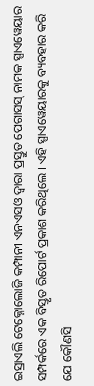ଇସ୍ରାଏଲି ଟେକ୍ନୋଲୋଜି କମ୍ପାନୀ ଏନଏସଓ ଦ୍ୱାରା ପ୍ରସ୍ତୁତ ପେଗାସସ୍ ନାମକ ସ୍ପାଏୱେୟାର ସମ୍ପର୍କରେ ଏକ ବିସ୍ତୃତ ରିପୋର୍ଟ ପ୍ରକାଶ କରିଥିଲେ । ଏହି ସ୍ପାଏୱେୟାରକୁ ବ୍ୟବହାର କରି ଯେ କୌଣସି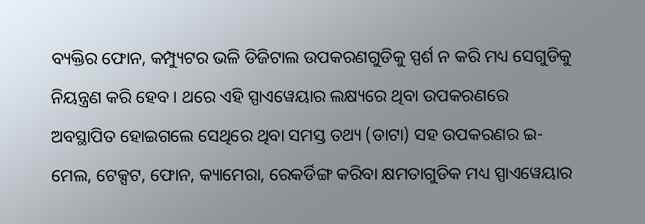ବ୍ୟକ୍ତିର ଫୋନ, କମ୍ପ୍ୟୁଟର ଭଳି ଡିଜିଟାଲ ଉପକରଣଗୁଡିକୁ ସ୍ପର୍ଶ ନ କରି ମଧ୍ୟ ସେଗୁଡିକୁ ନିୟନ୍ତ୍ରଣ କରି ହେବ । ଥରେ ଏହି ସ୍ପାଏୱେୟାର ଲକ୍ଷ୍ୟରେ ଥିବା ଉପକରଣରେ ଅବସ୍ଥାପିତ ହୋଇଗଲେ ସେଥିରେ ଥିବା ସମସ୍ତ ତଥ୍ୟ (ଡାଟା) ସହ ଉପକରଣର ଇ-ମେଲ, ଟେକ୍ସଟ, ଫୋନ, କ୍ୟାମେରା, ରେକର୍ଡିଙ୍ଗ କରିବା କ୍ଷମତାଗୁଡିକ ମଧ୍ୟ ସ୍ପାଏୱେୟାର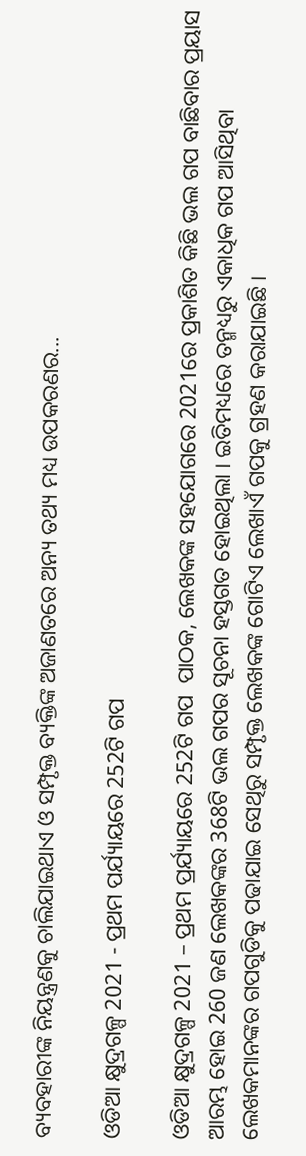ବ୍ୟବହାରୀଙ୍କ ନିୟନ୍ତ୍ରଣକୁ ଚାଲିଯାଇଥାଏ ଓ ସମ୍ପୃକ୍ତ ବ୍ୟକ୍ତିଙ୍କ ଅଜାଣତରେ ଅନ୍ୟ ତଥ୍ୟ ମଧ୍ୟ ଉପକରଣର...

ଓଡିଆ କ୍ଷୁଦ୍ରଗଳ୍ପ 2021 - ପ୍ରଥମ ପର୍ଯ୍ୟାୟରେ 252ଟି ଗପ

ଓଡିଆ କ୍ଷୁଦ୍ରଗଳ୍ପ 2021 – ପ୍ରଥମ ପ୍ରର୍ଯ୍ୟାୟରେ 252ଟି ଗପ  ପାଠକ, ଲେଖକଙ୍କ ସହଯୋଗରେ 2021ରେ ପ୍ରକାଶିତ କିଛି ଭଲ ଗପ ବାଛିବାର ପ୍ରୟାସ ଆରମ୍ଭ ହୋଇ 260 ଜଣ ଲେଖକଙ୍କର 368ଟି ଭଲ ଗପର ସୂଚନା ହସ୍ତଗତ ହୋଇଥିଲା । ଇତିମଧ୍ୟରେ ତନ୍ମଧ୍ୟରୁ ଏକାଧିକ ଗପ ଆସିଥିବା ଲେଖକମାନଙ୍କର ଗପଗୁଡିକୁ ପଢାଯାଇ ସେଥିରୁ ସମ୍ପୃକ୍ତ ଲେଖକଙ୍କ ଗୋଟିଏ ଲେଖାଏଁ ଗପକୁ ଗ୍ରହଣ କରାଯାଇଛି ।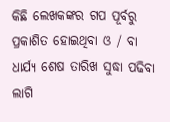କିଛି ଲେଖକଙ୍କର ଗପ ପୂର୍ବରୁ ପ୍ରକାଶିତ ହୋଇଥିବା ଓ / ବା ଧାର୍ଯ୍ୟ ଶେଷ ତାରିଖ ସୁଦ୍ଧା ପଢିବା ଲାଗି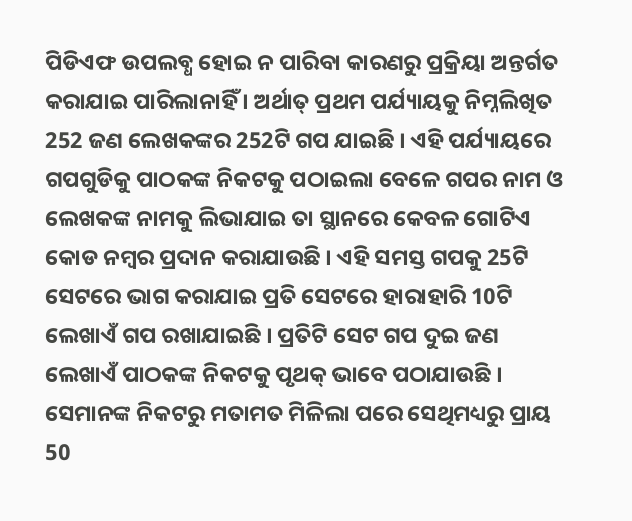ପିଡିଏଫ ଉପଲବ୍ଧ ହୋଇ ନ ପାରିବା କାରଣରୁ ପ୍ରକ୍ରିୟା ଅନ୍ତର୍ଗତ କରାଯାଇ ପାରିଲାନାହିଁ । ଅର୍ଥାତ୍ ପ୍ରଥମ ପର୍ଯ୍ୟାୟକୁ ନିମ୍ନଲିଖିତ 252 ଜଣ ଲେଖକଙ୍କର 252ଟି ଗପ ଯାଇଛି । ଏହି ପର୍ଯ୍ୟାୟରେ ଗପଗୁଡିକୁ ପାଠକଙ୍କ ନିକଟକୁ ପଠାଇଲା ବେଳେ ଗପର ନାମ ଓ ଲେଖକଙ୍କ ନାମକୁ ଲିଭାଯାଇ ତା ସ୍ଥାନରେ କେବଳ ଗୋଟିଏ କୋଡ ନମ୍ୱର ପ୍ରଦାନ କରାଯାଉଛି । ଏହି ସମସ୍ତ ଗପକୁ 25ଟି ସେଟରେ ଭାଗ କରାଯାଇ ପ୍ରତି ସେଟରେ ହାରାହାରି 10ଟି ଲେଖାଏଁ ଗପ ରଖାଯାଇଛି । ପ୍ରତିଟି ସେଟ ଗପ ଦୁଇ ଜଣ ଲେଖାଏଁ ପାଠକଙ୍କ ନିକଟକୁ ପୃଥକ୍ ଭାବେ ପଠାଯାଉଛି । ସେମାନଙ୍କ ନିକଟରୁ ମତାମତ ମିଳିଲା ପରେ ସେଥିମଧ୍ୟରୁ ପ୍ରାୟ 50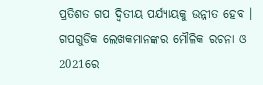ପ୍ରତିଶତ ଗପ ଦ୍ୱିତୀୟ ପର୍ଯ୍ୟାୟକୁ ଉନ୍ନୀତ ହେବ । ଗପଗୁଡିକ ଲେଖକମାନଙ୍କର ମୌଳିକ ରଚନା ଓ 2021ରେ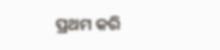ପ୍ରଥମ କରି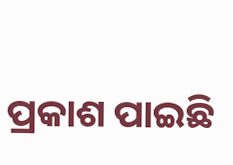ପ୍ରକାଶ ପାଇଛି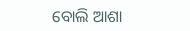ବୋଲି ଆଶା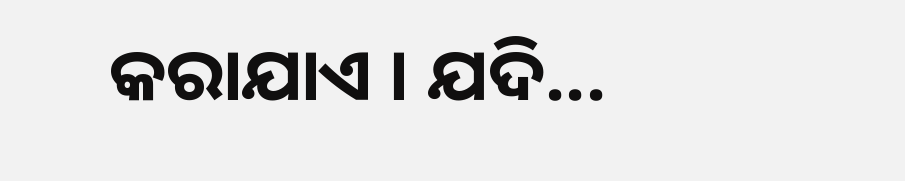କରାଯାଏ । ଯଦି...